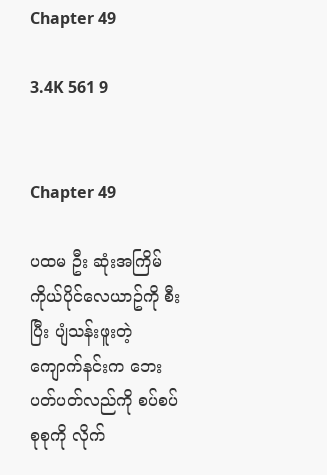Chapter 49

3.4K 561 9


Chapter 49

ပထမ ဦး ဆုံးအကြိမ် ကိုယ်ပိုင်လေယာဥ်ကို စီးပြီး ပျံသန်းဖူးတဲ့ ကျောက်နင်းက ဘေးပတ်ပတ်လည်ကို စပ်စပ်စုစုကို လိုက်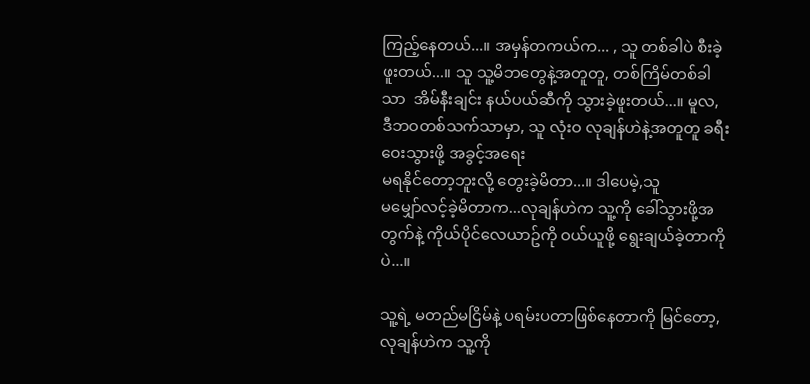ကြည့်နေတယ်...။ အမှန်တကယ်က... , သူ တစ်ခါပဲ စီးခဲ့ဖူးတယ်...။ သူ သူ့မိဘတွေနဲ့အတူတူ, တစ်ကြိမ်တစ်ခါသာ  အိမ်နီးချင်း နယ်ပယ်ဆီကို သွားခဲ့ဖူးတယ်...။ မူလ, ဒီဘဝတစ်သက်သာမှာ, သူ လုံးဝ လုချန်ဟဲနဲ့အတူတူ ခရီးဝေးသွားဖို့ အခွင့်အရေး
မရနိုင်တော့ဘူးလို့ တွေးခဲ့မိတာ...။ ဒါပေမဲ့,သူ
မမျှော်လင့်ခဲ့မိတာက...လုချန်ဟဲက သူ့ကို ခေါ်သွားဖို့အတွက်နဲ့ ကိုယ်ပိုင်လေယာဥ်ကို ဝယ်ယူဖို့ ရွေးချယ်ခဲ့တာကိုပဲ...။

သူ့ရဲ့ မတည်မငြိမ်နဲ့ ပရမ်းပတာဖြစ်နေတာကို မြင်တော့, လုချန်ဟဲက သူ့ကို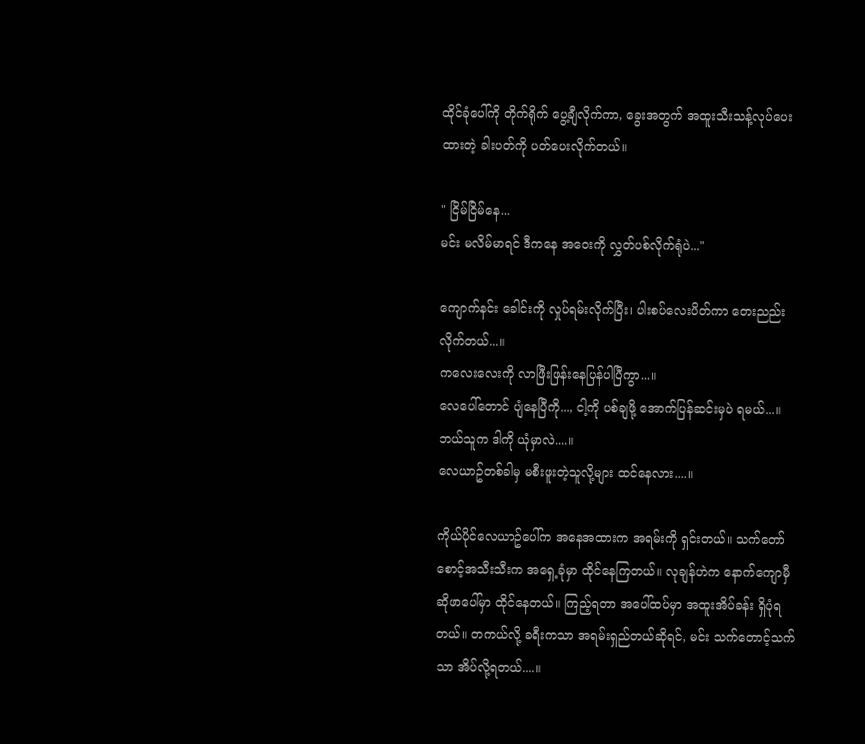ထိုင်ခုံပေါ်ကို တိုက်ရိုက် ပွေ့ချီလိုက်ကာ, ခွေးအတွက် အထူးသီးသန့်လုပ်ပေးထားတဲ့ ခါးပတ်ကို ပတ်ပေးလိုက်တယ်။

" ငြိမ်ငြိမ်နေ...
မင်း မလိမ်မာရင် ဒီကနေ အဝေးကို လွှတ်ပစ်လိုက်ရုံပဲ..."

ကျောက်နင်း ခေါင်းကို လှုပ်ရမ်းလိုက်ပြီး၊ ပါးစပ်လေးပိတ်ကာ တေးညည်းလိုက်တယ်...။
ကလေးလေးကို လာဖြီးဖြန်းနေပြန်ပါပြီကွာ...။
လေပေါ်တောင် ပျံနေပြီကို..., ငါ့ကို ပစ်ချဖို့ အောက်ပြန်ဆင်းမှပဲ ရမယ်...။ ဘယ်သူက ဒါကို ယုံမှာလဲ....။
လေယာဥ်တစ်ခါမှ မစီးဖူးတဲ့သူလို့များ ထင်နေလား....။

ကိုယ်ပိုင်လေယာဥ်ပေါ်က အနေအထားက အရမ်းကို ရှင်းတယ်။ သက်တော်စောင့်အသီးသီးက အရှေ့ခုံမှာ ထိုင်နေကြတယ်။ လုချန်ဟဲက နောက်ကျောမှီ ဆိုဖာပေါ်မှာ ထိုင်နေတယ်။ ကြည့်ရတာ အပေါ်ထပ်မှာ အထူးအိပ်ခန်း ရှိပုံရတယ်။ တကယ်လို့ ခရီးကသာ အရမ်းရှည်တယ်ဆိုရင်, မင်း သက်တောင့်သက်သာ အိပ်လို့ရတယ်....။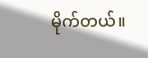မိုက်တယ်။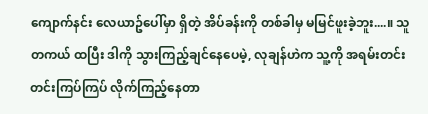ကျောက်နင်း လေယာဥ်ပေါ်မှာ ရှိတဲ့ အိပ်ခန်းကို တစ်ခါမှ မမြင်ဖူးခဲ့ဘူး....။ သူ တကယ် ထပြီး ဒါကို သွားကြည့်ချင်နေပေမဲ့, လုချန်ဟဲက သူ့ကို အရမ်းတင်းတင်းကြပ်ကြပ် လိုက်ကြည့်နေတာ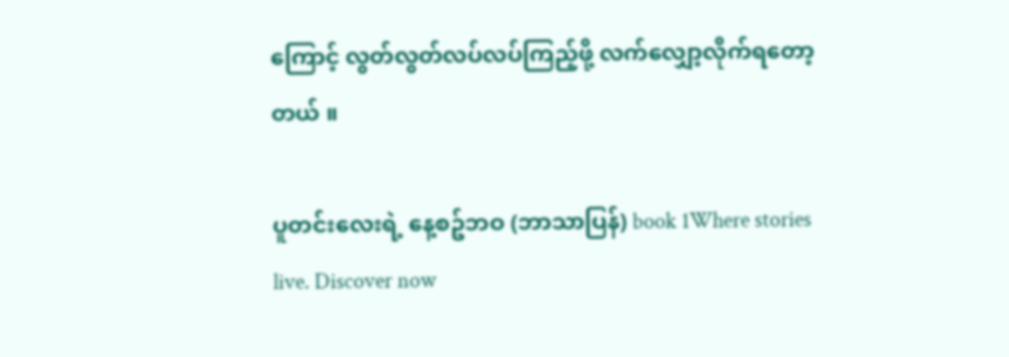ကြောင့် လွတ်လွတ်လပ်လပ်ကြည့်ဖို့ လက်လျှော့လိုက်ရတော့တယ် ။

ပူတင်းလေးရဲ့ နေ့စဥ်ဘဝ (ဘာသာပြန်) book 1Where stories live. Discover now